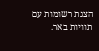הצגת רשומות עם תוויות באר.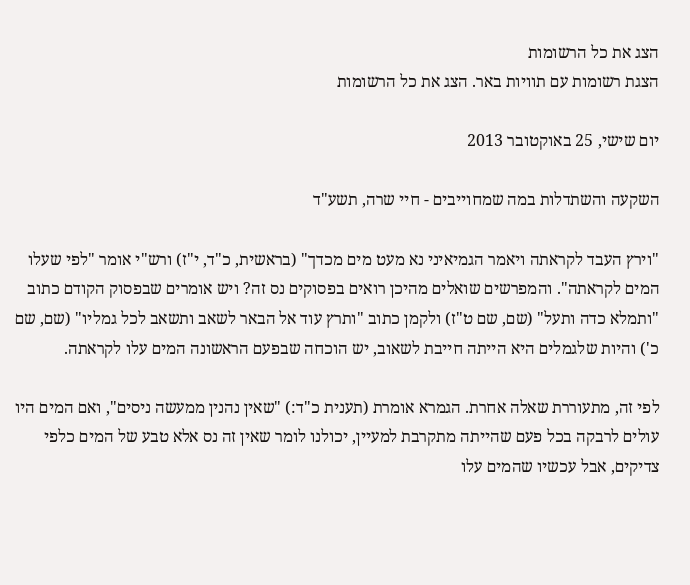הצג את כל הרשומות
הצגת רשומות עם תוויות באר. הצג את כל הרשומות

יום שישי, 25 באוקטובר 2013

השקעה והשתדלות במה שמחוייבים - חיי שרה, תשע"ד

"וירץ העבד לקראתה ויאמר הגמיאיני נא מעט מים מכדך" (בראשית, כ"ד, י"ז) ורש"י אומר "לפי שעלו המים לקראתה". והמפרשים שואלים מהיכן רואים בפסוקים נס זה? ויש אומרים שבפסוק הקודם כתוב "ותמלא כדה ותעל" (שם, שם ט"ז) ולקמן כתוב "ותרץ עוד אל הבאר לשאב ותשאב לכל גמליו" (שם, שם כ') והיות שלגמלים היא הייתה חייבת לשאוב, יש הוכחה שבפעם הראשונה המים עלו לקראתה.

לפי זה, מתעוררת שאלה אחרת. הגמרא אומרת (תענית כ"ד:) "שאין נהנין ממעשה ניסים", ואם המים היו עולים לרבקה בכל פעם שהייתה מתקרבת למעיין, יכולנו לומר שאין זה נס אלא טבע של המים כלפי צדיקים, אבל עכשיו שהמים עלו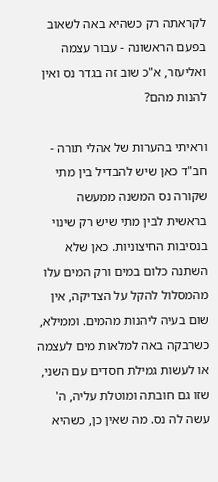לקראתה רק כשהיא באה לשאוב בפעם הראשונה - עבור עצמה ואליעזר, א"כ שוב זה בגדר נס ואין להנות מהם?

וראיתי בהערות של אהלי תורה - חב"ד כאן שיש להבדיל בין מתי שקורה נס המשנה ממעשה בראשית לבין מתי שיש רק שינוי בנסיבות החיצוניות. כאן שלא השתנה כלום במים ורק המים עלו מהמסלול להקל על הצדיקה, אין שום בעיה ליהנות מהמים. וממילא, כשרבקה באה למלאות מים לעצמה או לעשות גמילת חסדים עם השני, שזו גם חובתה ומוטלת עליה, ה' עשה לה נס. מה שאין כן, כשהיא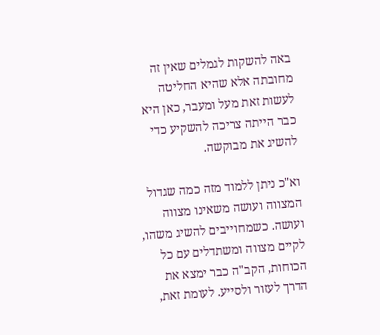באה להשקות לגמלים שאין זה מחובתה אלא שהיא החליטה לעשות זאת מעל ומעבר, כאן היא כבר הייתה צריכה להשקיע כדי להשיג את מבוקשה.

וא"כ ניתן ללמוד מזה כמה שגדול המצווה ועושה משאינו מצווה ועושה. כשמחוייבים להשיג משהו, לקיים מצווה ומשתדלים עם כל הכוחות, הקב"ה כבר ימצא את הדרך לעזור ולסייע. לעומת זאת,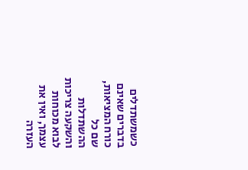כשמשתדלים בדברים שאינם כורח המציאות, שם כל ההשתדלות והשקעה צריכות לבוא מכוחות עצמך, ואין את העזרה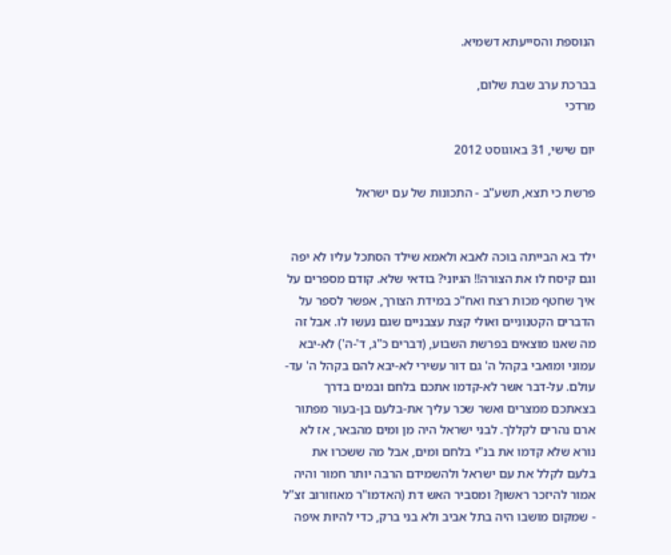הנוספת והסייעתא דשמיא.

בברכת ערב שבת שלום,
מרדכי

יום שישי, 31 באוגוסט 2012

פרשת כי תצא, תשע"ב - התכונות של עם ישראל


ילד בא הבייתה בוכה לאבא ולאמא שילד הסתכל עליו לא יפה וגם קיסח לו את הצורה!! הגיוני? בודאי שלא. קודם מספרים על איך שחטף מכות רצח ואח"כ במידת הצורך, אפשר לספר על הדברים הקטנוניים ואולי קצת עצבניים שגם נעשו לו. אבל זה מה שאנו מוצאים בפרשת השבוע, (דברים כ"ג, ד'-ה') לא-יבא עמוני ומואבי בקהל ה' גם דור עשירי לא-יבא להם בקהל ה' עד-עולם. על-דבר אשר לא-קדמו אתכם בלחם ובמים בדרך בצאתכם ממצרים ואשר שכר עליך את-בלעם בן-בעור מפתור ארם נהרים לקללך. לבני ישראל היה מן ומים מהבאר, אז לא נורא שלא קדמו את בנ"י בלחם ומים, אבל מה ששכרו את בלעם לקלל את עם ישראל ולהשמידם הרבה יותר חמור והיה אמור להיזכר ראשון? ומסביר האש דת (האדמו"ר מאוזורוב זצ"ל - שמקום מושבו היה בתל אביב ולא בני ברק, כדי להיות איפה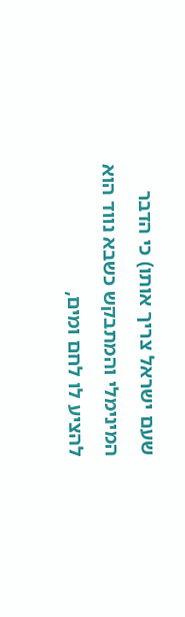שעם ישראל צריך אותו) כי הדבר המינימלי והמתבקש כשבא נווד הוא להציע לו לחם ומים,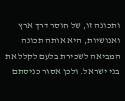ותכונה זו, של חוסר דרך ארץ ואנושיות, היא אותה תכונה המביאה לשכירת בלעם לקלל את בני ישראל. ולכן אסור כניסתם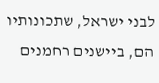לבני ישראל, שתכונותיו הם, ביישנים רחמנים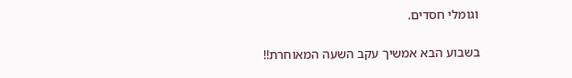וגומלי חסדים.

בשבוע הבא אמשיך עקב השעה המאוחרת!!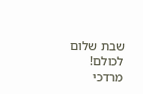שבת שלום לכולם!
מרדכי